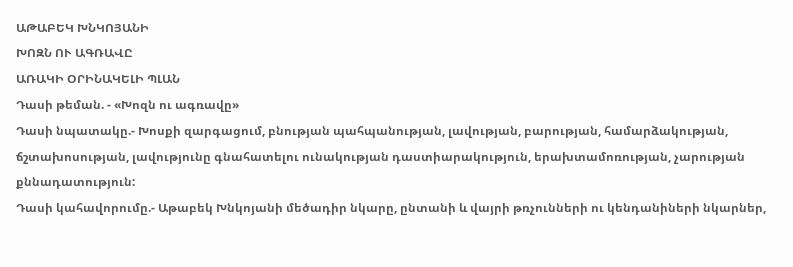ԱԹԱԲԵԿ ԽՆԿՈՅԱՆԻ
ԽՈԶՆ ՈՒ ԱԳՌԱՎԸ
ԱՌԱԿԻ ՕՐԻՆԱԿԵԼԻ ՊԼԱՆ
Դասի թեման. - «Խոզն ու ագռավը»
Դասի նպատակը.- Խոսքի զարգացում, բնության պահպանության, լավության, բարության, համարձակության, ճշտախոսության, լավությունը գնահատելու ունակության դաստիարակություն, երախտամոռության, չարության քննադատություն:
Դասի կահավորումը.- Աթաբեկ Խնկոյանի մեծադիր նկարը, ընտանի և վայրի թռչունների ու կենդանիների նկարներ,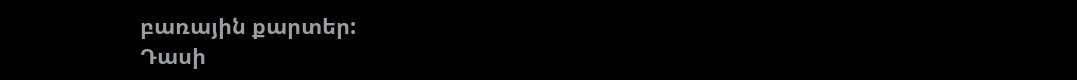բառային քարտեր:
Դասի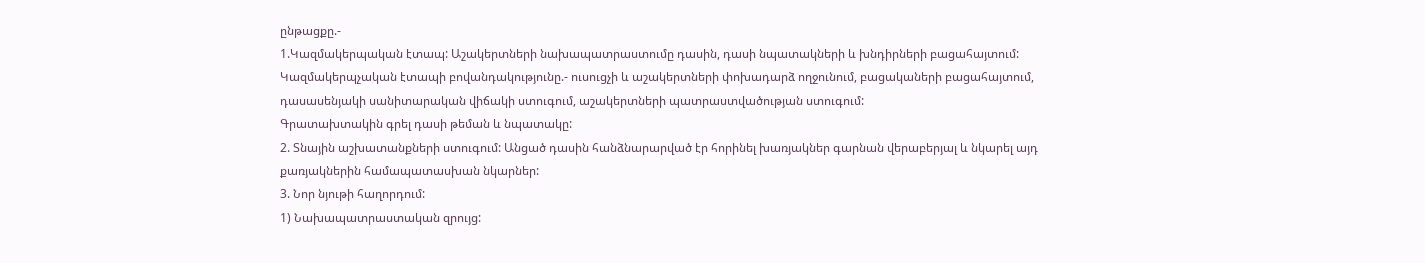ընթացքը.-
1.Կազմակերպական էտապ: Աշակերտների նախապատրաստումը դասին, դասի նպատակների և խնդիրների բացահայտում:
Կազմակերպչական էտապի բովանդակությունը.- ուսուցչի և աշակերտների փոխադարձ ողջունում, բացակաների բացահայտում, դասասենյակի սանիտարական վիճակի ստուգում, աշակերտների պատրաստվածության ստուգում:
Գրատախտակին գրել դասի թեման և նպատակը:
2. Տնային աշխատանքների ստուգում: Անցած դասին հանձնարարված էր հորինել խառյակներ գարնան վերաբերյալ և նկարել այդ քառյակներին համապատասխան նկարներ:
3. Նոր նյութի հաղորդում:
1) Նախապատրաստական զրույց: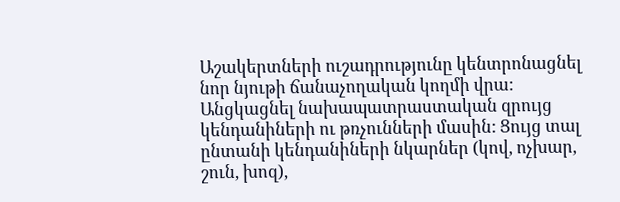Աշակերտների ուշադրությունը կենտրոնացնել նոր նյութի ճանաչողական կողմի վրա: Անցկացնել նախապատրաստական զրույց կենդանիների ու թռչունների մասին: Ցույց տալ ընտանի կենդանիների նկարներ (կով, ոչխար, շուն, խոզ),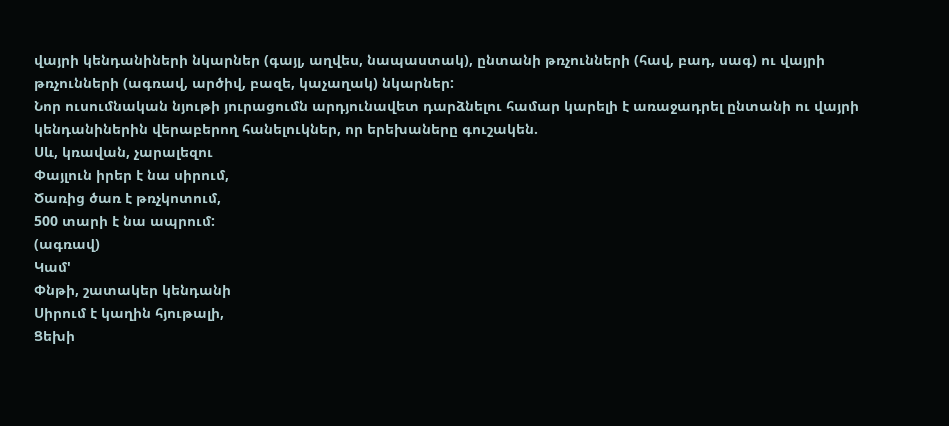վայրի կենդանիների նկարներ (գայլ, աղվես, նապաստակ), ընտանի թռչունների (հավ, բադ, սագ) ու վայրի թռչունների (ագռավ, արծիվ, բազե, կաչաղակ) նկարներ:
Նոր ուսումնական նյութի յուրացումն արդյունավետ դարձնելու համար կարելի է առաջադրել ընտանի ու վայրի կենդանիներին վերաբերող հանելուկներ, որ երեխաները գուշակեն.
Սև, կռավան, չարալեզու
Փայլուն իրեր է նա սիրում,
Ծառից ծառ է թռչկոտում,
500 տարի է նա ապրում:
(ագռավ)
Կամ'
Փնթի, շատակեր կենդանի
Սիրում է կաղին հյութալի,
Ցեխի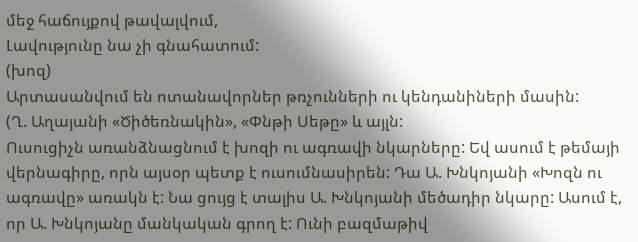մեջ հաճույքով թավալվում,
Լավությունը նա չի գնահատում:
(խոզ)
Արտասանվում են ոտանավորներ թռչունների ու կենդանիների մասին:
(Ղ. Աղայանի «Ծիծեռնակին», «Փնթի Սեթը» և այլն:
Ուսուցիչն առանձնացնում է խոզի ու ագռավի նկարները: Եվ ասում է թեմայի վերնագիրը, որն այսօր պետք է ուսումնասիրեն: Դա Ա. Խնկոյանի «Խոզն ու ագռավը» առակն է: Նա ցույց է տալիս Ա. Խնկոյանի մեծադիր նկարը: Ասում է, որ Ա. Խնկոյանը մանկական գրող է: Ունի բազմաթիվ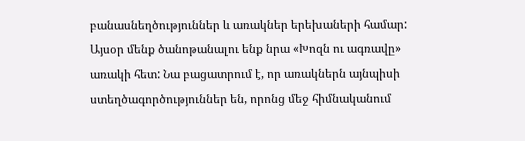բանասնեղծություններ և առակներ երեխաների համար: Այսօր մենք ծանոթանալու ենք նրա «Խոզն ու ագռավը» առակի հետ: Նա բացատրում է, որ առակներն այնպիսի ստեղծագործություններ են, որոնց մեջ հիմնականում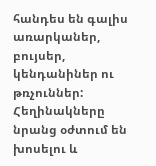հանդես են գալիս առարկաներ, բույսեր, կենդանիներ ու թռչուններ: Հեղինակները նրանց օժտում են խոսելու և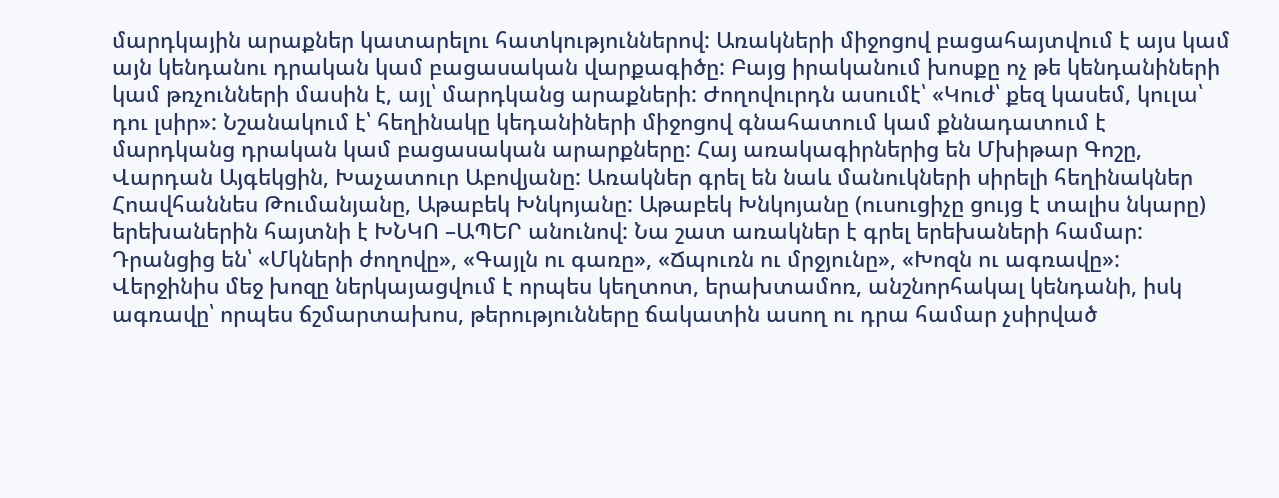մարդկային արաքներ կատարելու հատկություններով: Առակների միջոցով բացահայտվում է այս կամ այն կենդանու դրական կամ բացասական վարքագիծը: Բայց իրականում խոսքը ոչ թե կենդանիների կամ թռչունների մասին է, այլ՝ մարդկանց արաքների: Ժողովուրդն ասումէ՝ «Կուժ՝ քեզ կասեմ, կուլա՝ դու լսիր»: Նշանակում է՝ հեղինակը կեդանիների միջոցով գնահատում կամ քննադատում է մարդկանց դրական կամ բացասական արարքները: Հայ առակագիրներից են Մխիթար Գոշը, Վարդան Այգեկցին, Խաչատուր Աբովյանը: Առակներ գրել են նաև մանուկների սիրելի հեղինակներ Հոավհաննես Թումանյանը, Աթաբեկ Խնկոյանը: Աթաբեկ Խնկոյանը (ուսուցիչը ցույց է տալիս նկարը) երեխաներին հայտնի է ԽՆԿՈ –ԱՊԵՐ անունով: Նա շատ առակներ է գրել երեխաների համար: Դրանցից են՝ «Մկների ժողովը», «Գայլն ու գառը», «Ճպուռն ու մրջյունը», «Խոզն ու ագռավը»: Վերջինիս մեջ խոզը ներկայացվում է որպես կեղտոտ, երախտամոռ, անշնորհակալ կենդանի, իսկ ագռավը՝ որպես ճշմարտախոս, թերությունները ճակատին ասող ու դրա համար չսիրված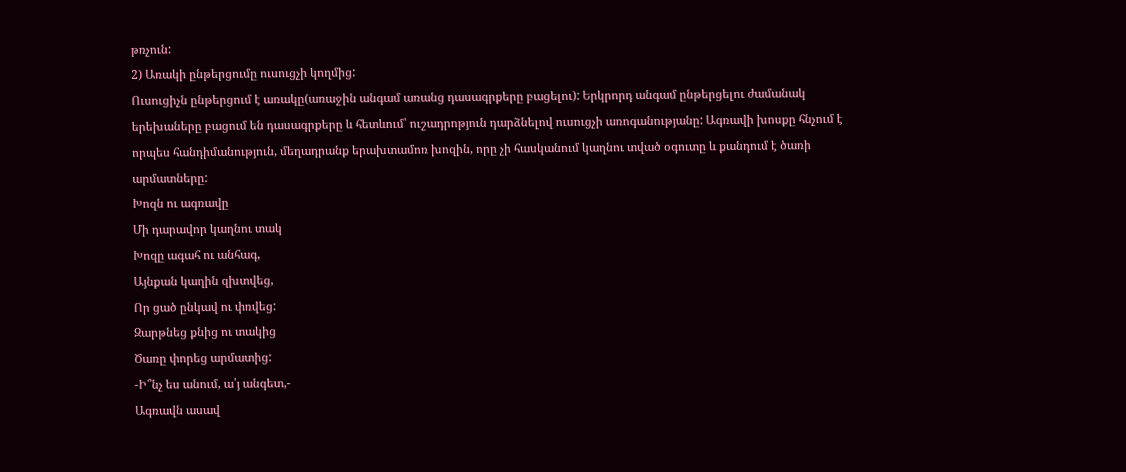թռչուն:
2) Առակի ընթերցումը ուսուցչի կողմից:
Ուսուցիչն ընթերցում է առակը(առաջին անգամ առանց դասագրքերը բացելու): Երկրորդ անգամ ընթերցելու ժամանակ երեխաները բացում են դասագրքերը և հետևում՝ ուշադրոթյուն դարձնելով ուսուցչի առոգանությանը: Ագռավի խոսքը հնչում է որպես հանդիմանություն, մեղադրանք երախտամոռ խոզին, որը չի հասկանում կաղնու տված օգուտը և քանդում է ծառի արմատները:
Խոզն ու ագռավը
Մի դարավոր կաղնու տակ
Խոզը ագահ ու անհագ,
Այնքան կաղին զխտվեց,
Որ ցած ընկավ ու փռվեց:
Զարթնեց քնից ու տակից
Ծառը փորեց արմատից:
-Ի՞նչ ես անում, ա՛յ անգետ,-
Ագռավն ասավ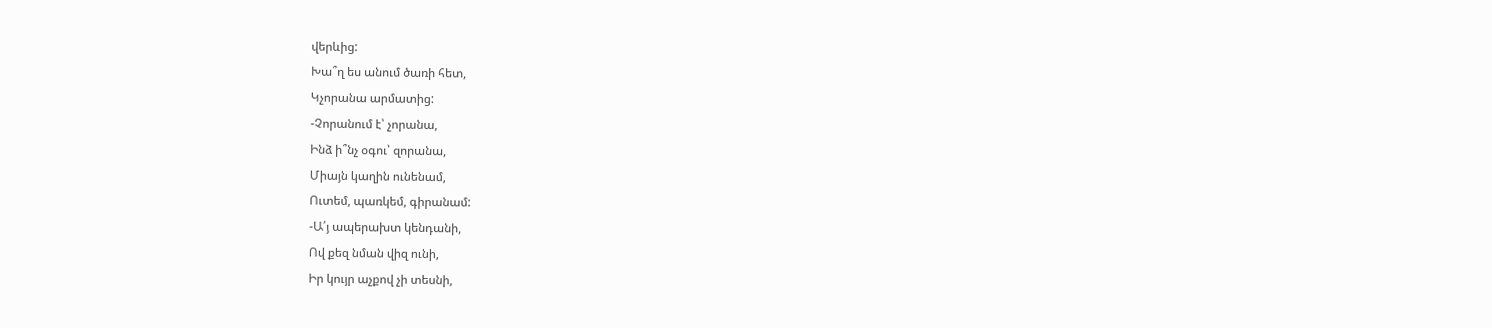վերևից:
Խա՞ղ ես անում ծառի հետ,
Կչորանա արմատից:
-Չորանում է՝ չորանա,
Ինձ ի՞նչ օգու՝ զորանա,
Միայն կաղին ունենամ,
Ուտեմ, պառկեմ, գիրանամ:
-Ա՛յ ապերախտ կենդանի,
Ով քեզ նման վիզ ունի,
Իր կույր աչքով չի տեսնի,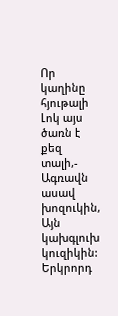Որ կաղինը հյութալի
Լոկ այս ծառն է քեզ տալի,-
Ագռավն ասավ խոզուկին,
Այն կախգլուխ կուզիկին:
Երկրորդ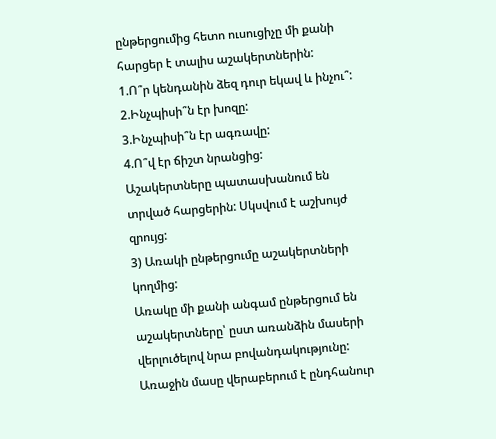ընթերցումից հետո ուսուցիչը մի քանի հարցեր է տալիս աշակերտներին:
1.Ո՞ր կենդանին ձեզ դուր եկավ և ինչու՞:
2.Ինչպիսի՞ն էր խոզը:
3.Ինչպիսի՞ն էր ագռավը:
4.Ո՞վ էր ճիշտ նրանցից:
Աշակերտները պատասխանում են տրված հարցերին: Սկսվում է աշխույժ զրույց:
3) Առակի ընթերցումը աշակերտների կողմից:
Առակը մի քանի անգամ ընթերցում են աշակերտները՝ ըստ առանձին մասերի վերլուծելով նրա բովանդակությունը:
Առաջին մասը վերաբերում է ընդհանուր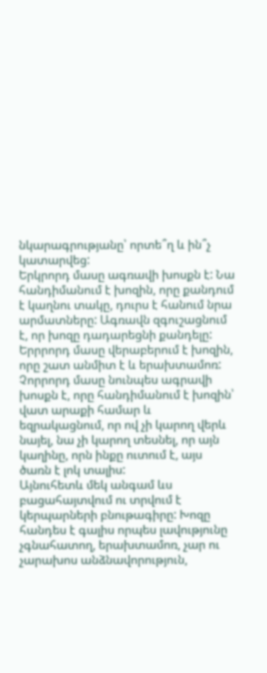նկարագրությանը՝ որտե՞ղ և ին՞չ կատարվեց:
Երկրորդ մասը ագռավի խոսքն է: Նա հանդիմանում է խոզին, որը քանդում է կաղնու տակը, դուրս է հանում նրա արմատները: Ագռավն զգուշացնում է, որ խոզը դադարեցնի քանդելը:
Երրրորդ մասը վերաբերում է խոզին, որը շատ անմիտ է և երախտամոռ:
Չորրորդ մասը նունպես ագրավի խոսքն է, որը հանդիմանում է խոզին՝ վատ արաքի համար և եզրակացնում, որ ով չի կարող վերև նայել, նա չի կարող տեսնել, որ այն կաղինը, որն ինքը ուտում է, այս ծառն է լոկ տալիս:
Այնուհետև մեկ անգամ ևս բացահայտվում ու տրվում է կերպարների բնութագիրը: Խոզը հանդես է գալիս որպես լավությունը չգնահատող, երախտամոռ, չար ու չարախոս անձնավորություն,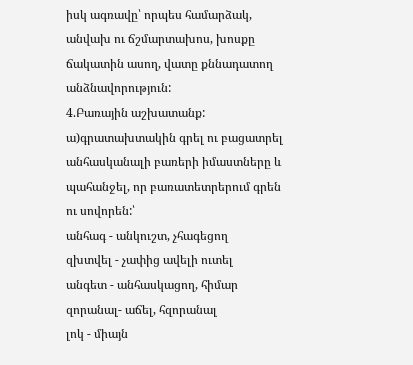իսկ ագռավը՝ որպես համարձակ, անվախ ու ճշմարտախոս, խոսքը ճակատին ասող, վատը քննադատող անձնավորություն:
4.Բառային աշխատանք:
ա)գրատախտակին գրել ու բացատրել անհասկանալի բառերի իմաստները և պահանջել, որ բառատետրերում գրեն ու սովորեն:՝
անհագ - անկուշտ, չհագեցող
զխտվել - չափից ավելի ուտել
անգետ - անհասկացող, հիմար
զորանալ- աճել, հզորանալ
լոկ - միայն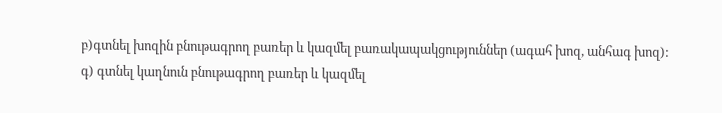բ)գտնել խոզին բնութագրող բառեր և կազմել բառակապակցություններ (ագահ խոզ, անհագ խոզ):
գ) գտնել կաղնուն բնութագրող բառեր և կազմել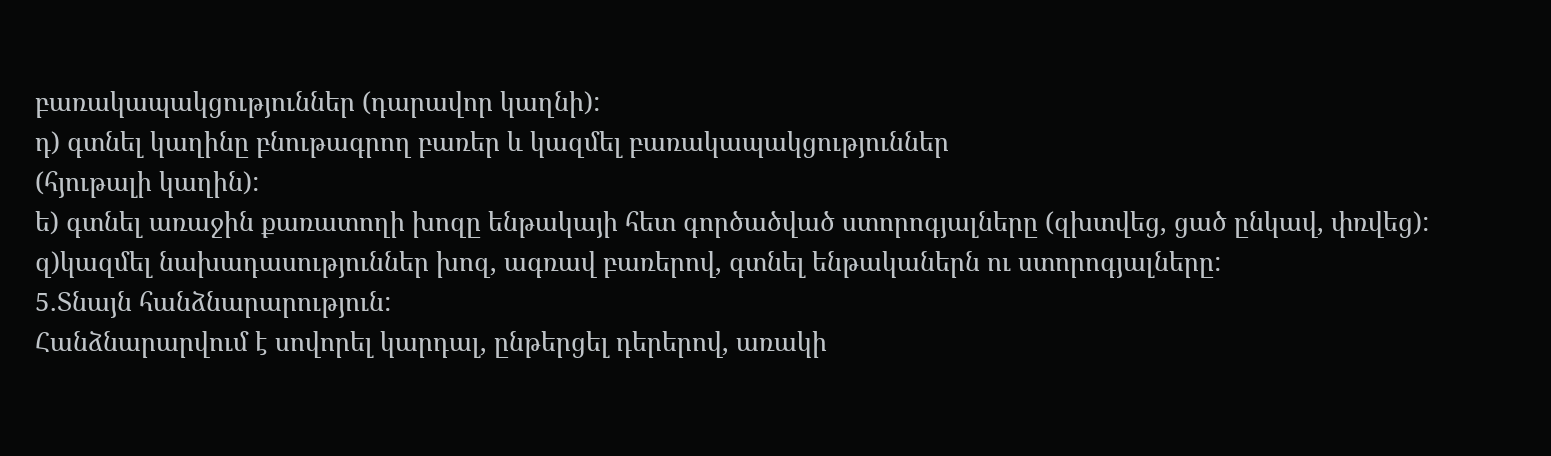բառակապակցություններ (դարավոր կաղնի):
դ) գտնել կաղինը բնութագրող բառեր և կազմել բառակապակցություններ
(հյութալի կաղին):
ե) գտնել առաջին քառատողի խոզը ենթակայի հետ գործածված ստորոգյալները (զխտվեց, ցած ընկավ, փռվեց):
զ)կազմել նախադասություններ խոզ, ագռավ բառերով, գտնել ենթականերն ու ստորոգյալները:
5.Տնայն հանձնարարություն:
Հանձնարարվում է սովորել կարդալ, ընթերցել դերերով, առակի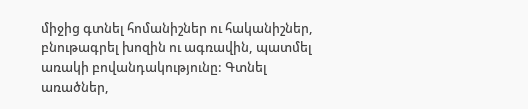միջից գտնել հոմանիշներ ու հականիշներ, բնութագրել խոզին ու ագռավին, պատմել առակի բովանդակությունը: Գտնել առածներ,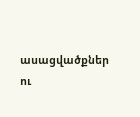ասացվածքներ ու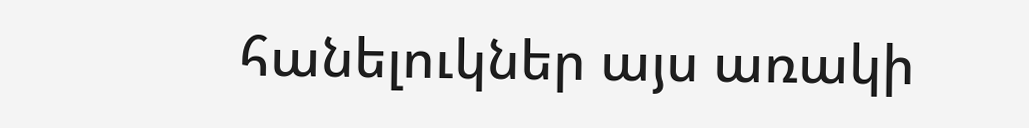հանելուկներ այս առակի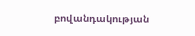բովանդակության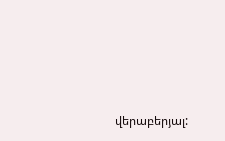վերաբերյալ: